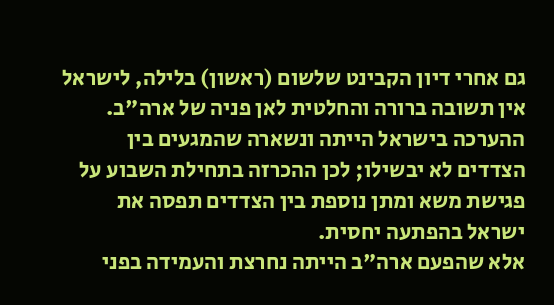גם אחרי דיון הקבינט שלשום (ראשון) בלילה, לישראל אין תשובה ברורה והחלטית לאן פניה של ארה"ב. ההערכה בישראל הייתה ונשארה שהמגעים בין הצדדים לא יבשילו; לכן ההכרזה בתחילת השבוע על פגישת משא ומתן נוספת בין הצדדים תפסה את ישראל בהפתעה יחסית.
אלא שהפעם ארה"ב הייתה נחרצת והעמידה בפני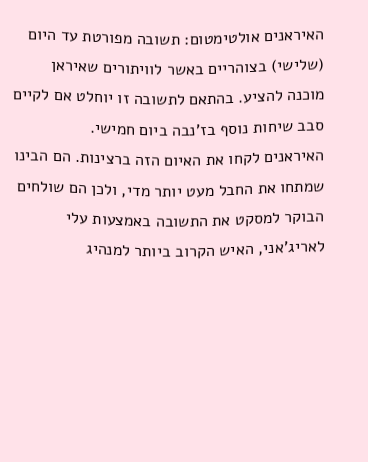האיראנים אולטימטום: תשובה מפורטת עד היום (שלישי) בצוהריים באשר לוויתורים שאיראן מוכנה להציע. בהתאם לתשובה זו יוחלט אם לקיים סבב שיחות נוסף בז'נבה ביום חמישי.
האיראנים לקחו את האיום הזה ברצינות. הם הבינו שמתחו את החבל מעט יותר מדי, ולכן הם שולחים הבוקר למסקט את התשובה באמצעות עלי לאריג'אני, האיש הקרוב ביותר למנהיג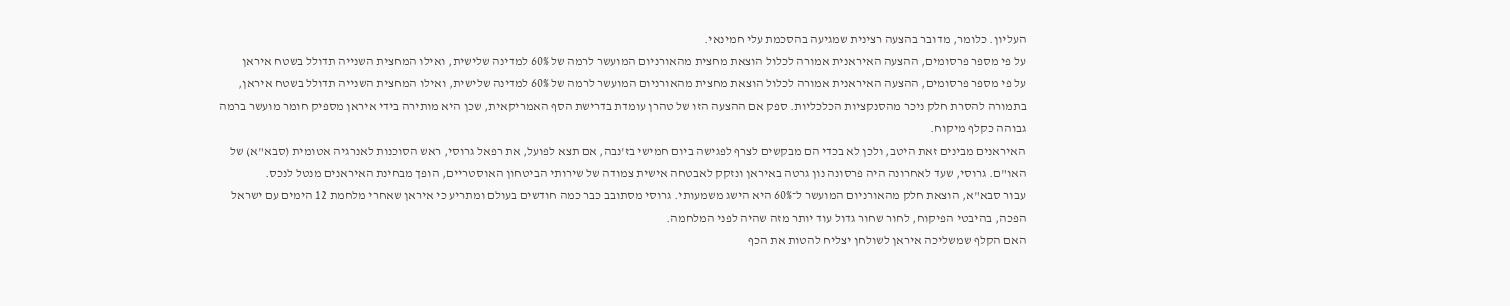העליון. כלומר, מדובר בהצעה רצינית שמגיעה בהסכמת עלי חמינאי.
על פי מספר פרסומים, ההצעה האיראנית אמורה לכלול הוצאת מחצית מהאורניום המועשר לרמה של 60% למדינה שלישית, ואילו המחצית השנייה תדולל בשטח איראן
על פי מספר פרסומים, ההצעה האיראנית אמורה לכלול הוצאת מחצית מהאורניום המועשר לרמה של 60% למדינה שלישית, ואילו המחצית השנייה תדולל בשטח איראן, בתמורה להסרת חלק ניכר מהסנקציות הכלכליות. ספק אם ההצעה הזו של טהרן עומדת בדרישת הסף האמריקאית, שכן היא מותירה בידי איראן מספיק חומר מועשר ברמה גבוהה כקלף מיקוח.
האיראנים מבינים זאת היטב, ולכן לא בכדי הם מבקשים לצרף לפגישה ביום חמישי בז'נבה, אם תצא לפועל, את רפאל גרוסי, ראש הסוכנות לאנרגיה אטומית (סבא"א) של האו"ם. גרוסי, שעד לאחרונה היה פרסונה נון גרטה באיראן ונזקק לאבטחה אישית צמודה של שירותי הביטחון האוסטריים, הופך מבחינת האיראנים מנטל לנכס.
עבור סבא"א, הוצאת חלק מהאורניום המועשר ל־60% היא הישג משמעותי. גרוסי מסתובב כבר כמה חודשים בעולם ומתריע כי איראן שאחרי מלחמת 12 הימים עם ישראל הפכה, בהיבטי הפיקוח, לחור שחור גדול עוד יותר מזה שהיה לפני המלחמה.
האם הקלף שמשליכה איראן לשולחן יצליח להטות את הכף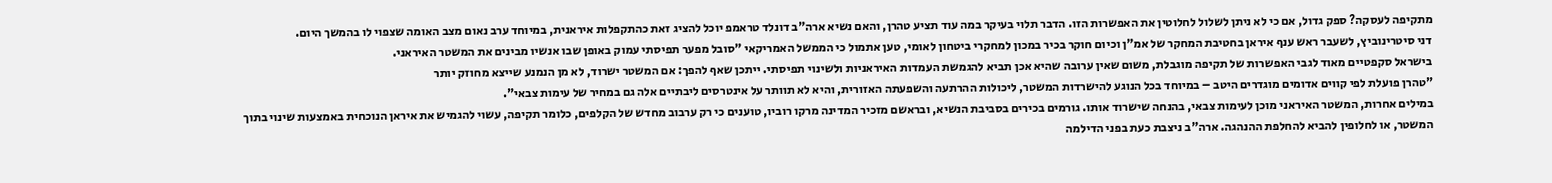מתקיפה לעסקה? ספק גדול, אם כי לא ניתן לשלול לחלוטין את האפשרות הזו. הדבר תלוי בעיקר במה עוד תציע טהרן, והאם נשיא ארה"ב דונלד טראמפ יוכל להציג זאת כהתקפלות איראנית, במיוחד ערב נאום מצב האומה שצפוי לו בהמשך היום.
דני סיטרינוביץ, לשעבר ראש ענף איראן בחטיבת המחקר של אמ"ן וכיום חוקר בכיר במכון למחקרי ביטחון לאומי, טען אתמול כי הממשל האמריקאי "סובל מפער תפיסתי עמוק באופן שבו אנשיו מבינים את המשטר האיראני.
בישראל סקפטיים מאוד לגבי האפשרות של תקיפה מוגבלת, משום שאין ערובה שהיא אכן תביא להגמשת העמדות האיראניות ולשינוי תפיסתי. ייתכן שאף להפך: אם המשטר ישרוד, לא מן הנמנע שייצא מחוזק יותר
"טהרן פועלת לפי קווים אדומים מוגדרים היטב – במיוחד בכל הנוגע להישרדות המשטר, ליכולות ההרתעה והשפעתה האזורית, והיא לא תוותר על אינטרסים ליבתיים אלה גם במחיר של עימות צבאי".
במילים אחרות, המשטר האיראני מוכן לעימות צבאי, בהנחה שישרוד אותו. גורמים בכירים בסביבת הנשיא, ובראשם מזכיר המדינה מרקו רוביו, טוענים כי רק ערבוב מחדש של הקלפים, כלומר תקיפה, עשוי להגמיש את איראן הנוכחית באמצעות שינוי בתוך המשטר, או לחלופין להביא להחלפת ההנהגה. ארה"ב ניצבת כעת בפני הדילמה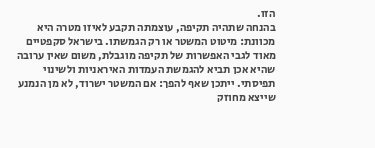הזו.
בהנחה שתהיה תקיפה, עוצמתה תקבע לאיזו מטרה היא מכוונת: מיטוט המשטר או רק הגמשתו. בישראל סקפטיים מאוד לגבי האפשרות של תקיפה מוגבלת, משום שאין ערובה שהיא אכן תביא להגמשת העמדות האיראניות ולשינוי תפיסתי. ייתכן שאף להפך: אם המשטר ישרוד, לא מן הנמנע שייצא מחוזק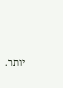יותר.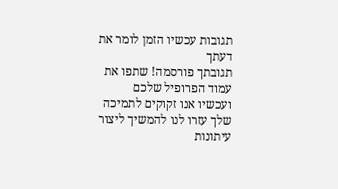תגובות עכשיו הזמן לומר את דעתך
תגובתך פורסמה! שתפו את עמוד הפרופיל שלכם
ועכשיו אנו זקוקים לתמיכה שלך עזרו לנו להמשיך ליצור עיתונות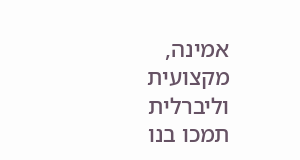אמינה, מקצועית וליברלית
תמכו בנו